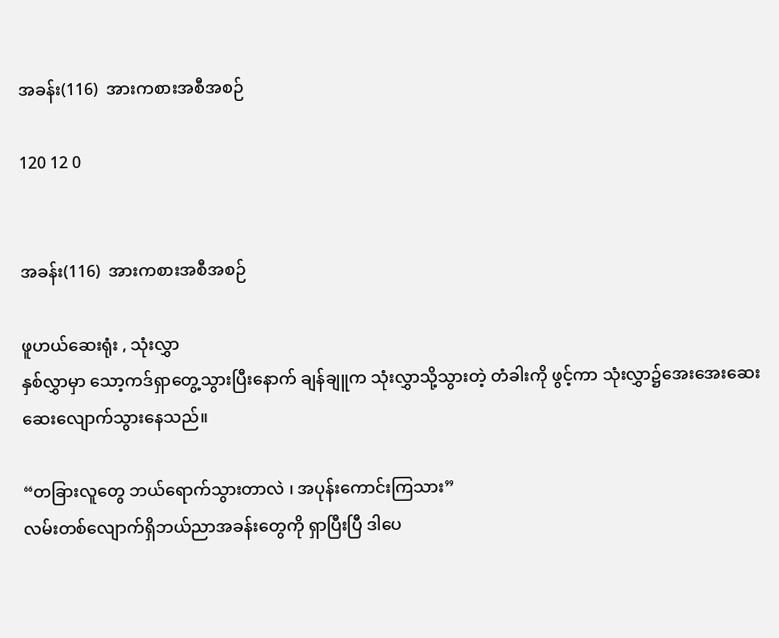အခန်း(116)  အားကစားအစီအစဉ်

120 12 0


အခန်း(116)  အားကစားအစီအစဉ်

ဖူဟယ်ဆေးရုံး , သုံးလွှာ
နှစ်လွှာမှာ သော့ကဒ်ရှာတွေ့သွားပြီးနောက် ချန်ချူက သုံးလွှာသို့သွားတဲ့ တံခါးကို ဖွင့်ကာ သုံးလွှာ၌အေးအေးဆေးဆေးလျောက်သွားနေသည်။

“တခြားလူတွေ ဘယ်ရောက်သွားတာလဲ ၊ အပုန်းကောင်းကြသား”
လမ်းတစ်လျောက်ရှိဘယ်ညာအခန်းတွေကို ရှာပြီးပြီ ဒါပေ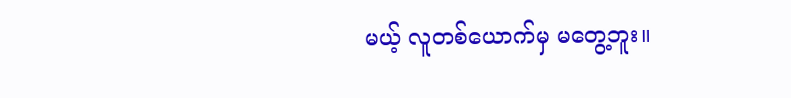မယ့် လူတစ်ယောက်မှ မတွေ့ဘူး။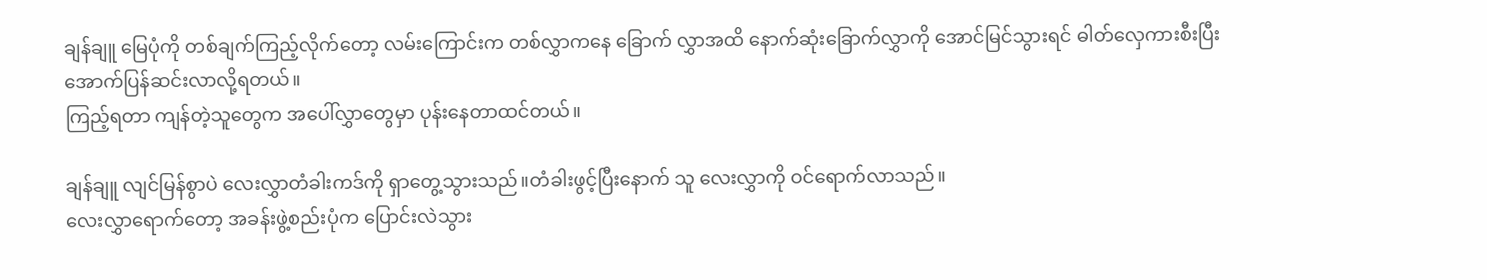ချန်ချူ မြေပုံကို တစ်ချက်ကြည့်လိုက်တော့ လမ်းကြောင်းက တစ်လွှာကနေ ခြောက် လွှာအထိ နောက်ဆုံးခြောက်လွှာကို အောင်မြင်သွားရင် ဓါတ်လှေကားစီးပြီး အောက်ပြန်ဆင်းလာလို့ရတယ်။
ကြည့်ရတာ ကျန်တဲ့သူတွေက အပေါ်လွှာတွေမှာ ပုန်းနေတာထင်တယ်။

ချန်ချူ လျင်မြန်စွာပဲ လေးလွှာတံခါးကဒ်ကို ရှာတွေ့သွားသည်။တံခါးဖွင့်ပြီးနောက် သူ လေးလွှာကို ဝင်ရောက်လာသည်။
လေးလွှာရောက်တော့ အခန်းဖွဲ့စည်းပုံက ပြောင်းလဲသွား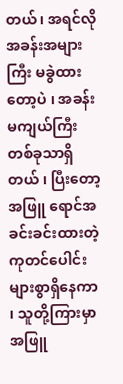တယ်၊ အရင်လို အခန်းအများ ကြီး မခွဲထားတော့ပဲ ၊ အခန်းမကျယ်ကြီးတစ်ခုသာရှိတယ် ၊ ပြီးတော့ အဖြူ ရောင်အခင်းခင်းထားတဲ့ ကုတင်ပေါင်းများစွာရှိနေကာ ၊ သူတို့ကြားမှာ အဖြူ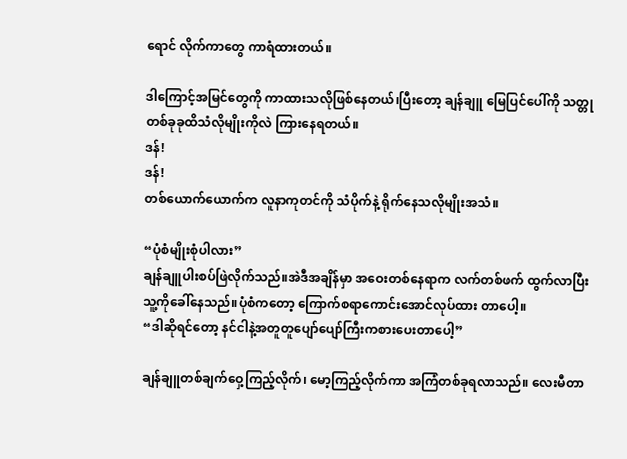ရောင် လိုက်ကာတွေ ကာရံထားတယ်။

ဒါကြောင့်အမြင်တွေကို ကာထားသလိုဖြစ်နေတယ်၊ပြီးတော့ ချန်ချူ မြေပြင်ပေါ်ကို သတ္တုတစ်ခုခုထိသံလိုမျိုးကိုလဲ ကြားနေရတယ်။
ဒန်!
ဒန်!
တစ်ယောက်ယောက်က လူနာကုတင်ကို သံပိုက်နဲ့ ရိုက်နေသလိုမျိုးအသံ။

“ပုံစံမျိုးစုံပါလား”
ချန်ချူပါးစပ်ဖြဲလိုက်သည်။အဲဒီအချိန်မှာ အဝေးတစ်နေရာက လက်တစ်ဖက် ထွက်လာပြီး သူ့ကိုခေါ်နေသည်။ပုံစံကတော့ ကြောက်စရာကောင်းအောင်လုပ်ထား တာပေါ့။
“ဒါဆိုရင်တော့ နင်ငါနဲ့အတူတူပျော်ပျော်ကြီးကစားပေးတာပေါ့”

ချန်ချူတစ်ချက်ဝှေ့ကြည့်လိုက်၊ မော့ကြည့်လိုက်ကာ အကြံတစ်ခုရလာသည်။ လေးမီတာ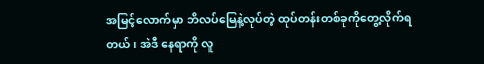အမြင့်လောက်မှာ ဘိလပ်မြေနဲ့လုပ်တဲ့ ထုပ်တန်းတစ်ခုကိုတွေ့လိုက်ရတယ်၊ အဲဒီ နေရာကို လူ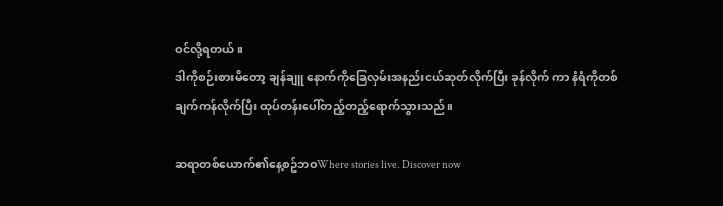ဝင်လို့ရတယ်။
ဒါကိုစဉ်းစားမိတော့ ချန်ချူ နောက်ကိုခြေလှမ်းအနည်းငယ်ဆုတ်လိုက်ပြီး ခုန်လိုက် ကာ နံရံကိုတစ်ချက်ကန်လိုက်ပြီး ထုပ်တန်းပေါ်တည့်တည့်ရောက်သွားသည်။

ဆရာတစ်ယောက်၏နေ့စဥ်ဘဝWhere stories live. Discover now